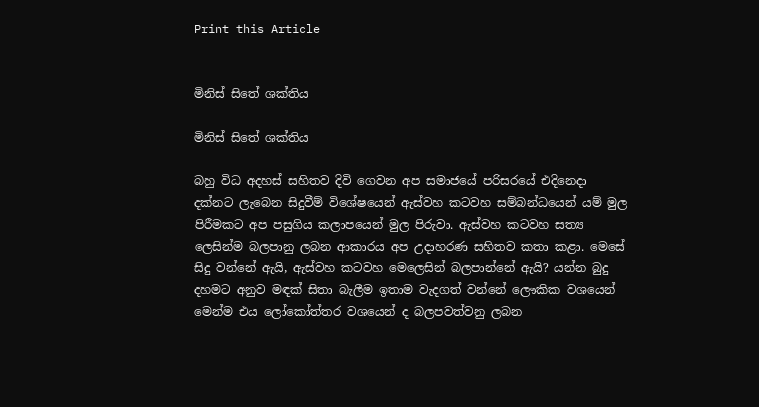Print this Article


මිනිස් සිතේ ශක්තිය

මිනිස් සිතේ ශක්තිය

බහු විධ අදහස් සහිතව දිවි ගෙවන අප සමාජයේ පරිසරයේ එදිනෙදා දක්නට ලැබෙන සිදුවීම් විශේෂයෙන් ඇස්වහ කටවහ සම්බන්ධයෙන් යම් මුල පිරීමකට අප පසුගිය කලාපයෙන් මුල පිරුවා. ඇස්වහ කටවහ සත්‍ය ලෙසින්ම බලපානු ලබන ආකාරය අප උදාහරණ සහිතව කතා කළා. මෙසේ සිදු වන්නේ ඇයි, ඇස්වහ කටවහ මෙලෙසින් බලපාන්නේ ඇයි? යන්න බුදු දහමට අනුව මඳක් සිතා බැලීම ඉතාම වැදගත් වන්නේ ලෞකික වශයෙන් මෙන්ම එය ලෝකෝත්තර වශයෙන් ද බලපවත්වනු ලබන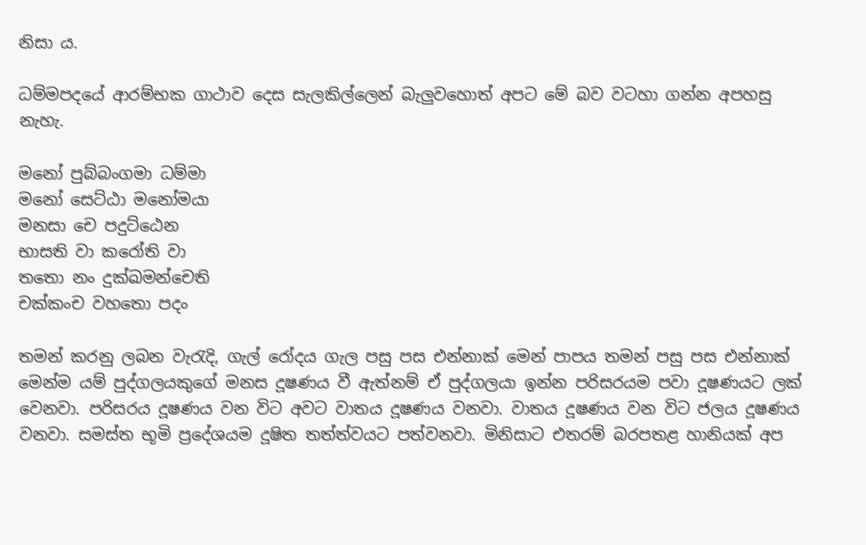නිසා ය.

ධම්මපදයේ ආරම්භක ගාථාව දෙස සැලකිල්ලෙන් බැලුවහොත් අපට මේ බව වටහා ගන්න අපහසු නැහැ.

මනෝ පුබ්බංගමා ධම්මා
මනෝ සෙට්ඨා මනෝමයා
මනසා චෙ පදුට්ඨෙන
භාසති වා කරෝති වා
තතො නං දුක්ඛමන්චෙති
චක්කංච වහතො පදං

තමන් කරනු ලබන වැරැදි, ගැල් රෝදය ගැල පසු පස එන්නාක් මෙන් පාපය තමන් පසු පස එන්නාක් මෙන්ම යම් පුද්ගලයකුගේ මනස දූෂණය වී ඇත්නම් ඒ පුද්ගලයා ඉන්න පරිසරයම පවා දූෂණයට ලක් වෙනවා. පරිසරය දූෂණය වන විට අවට වාතය දූෂණය වනවා. වාතය දූෂණය වන විට ජලය දූෂණය වනවා. සමස්ත භූමි ප්‍රදේශයම දූෂිත තත්ත්වයට පත්වනවා. මිනිසාට එතරම් බරපතළ හානියක් අප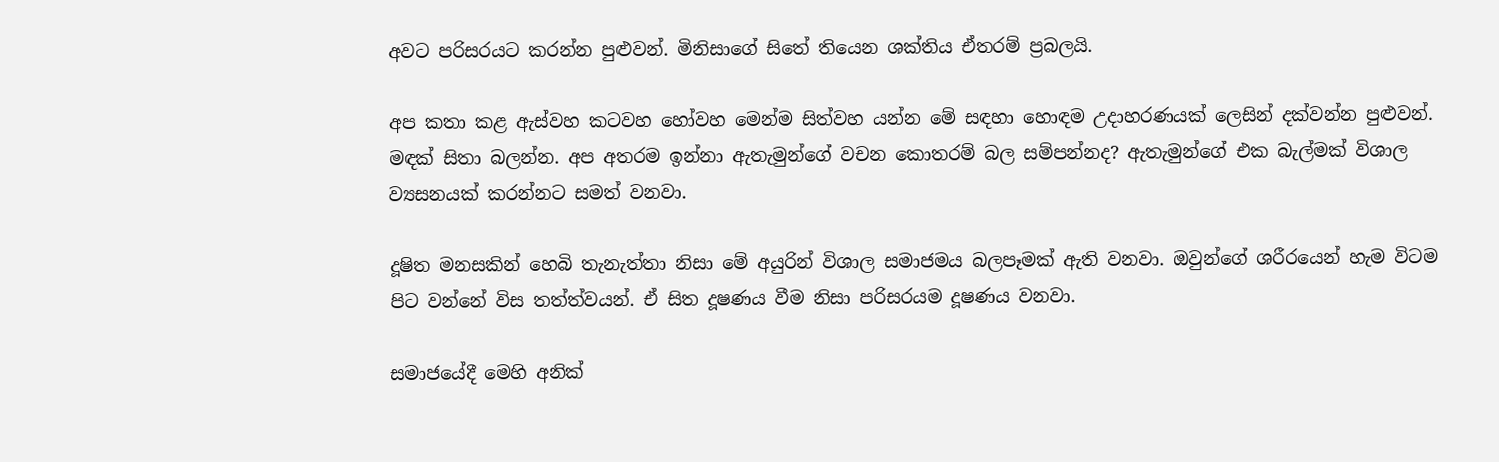අවට පරිසරයට කරන්න පුළුවන්. මිනිසාගේ සිතේ තියෙන ශක්තිය ඒතරම් ප්‍රබලයි.

අප කතා කළ ඇස්වහ කටවහ හෝවහ මෙන්ම සිත්වහ යන්න මේ සඳහා හොඳම උදාහරණයක් ලෙසින් දක්වන්න පුළුවන්. මඳක් සිතා බලන්න. අප අතරම ඉන්නා ඇතැමුන්ගේ වචන කොතරම් බල සම්පන්නද? ඇතැමුන්ගේ එක බැල්මක් විශාල ව්‍යසනයක් කරන්නට සමත් වනවා.

දූෂිත මනසකින් හෙබි තැනැත්තා නිසා මේ අයුරින් විශාල සමාජමය බලපෑමක් ඇති වනවා. ඔවුන්ගේ ශරීරයෙන් හැම විටම පිට වන්නේ විස තත්ත්වයන්. ඒ සිත දූෂණය වීම නිසා පරිසරයම දූෂණය වනවා.

සමාජයේදී මෙහි අනික්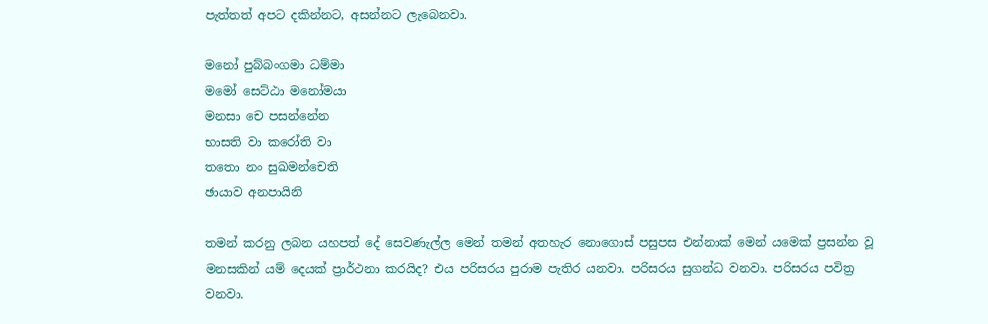පැත්තත් අපට දකින්නට, අසන්නට ලැබෙනවා.

මනෝ පුබ්බංගමා ධම්මා
මමෝ සෙට්ඨා මනෝමයා
මනසා චෙ පසන්නේන
භාසති වා කරෝති වා
තතො නං සුඛමන්චෙති
ඡායාව අනපායිනි

තමන් කරනු ලබන යහපත් දේ සෙවණැල්ල මෙන් තමන් අතහැර නොගොස් පසුපස එන්නාක් මෙන් යමෙක් ප්‍රසන්න වූ මනසකින් යම් දෙයක් ප්‍රාර්ථනා කරයිද? එය පරිසරය පුරාම පැතිර යනවා. පරිසරය සුගන්ධ වනවා. පරිසරය පවිත්‍ර වනවා.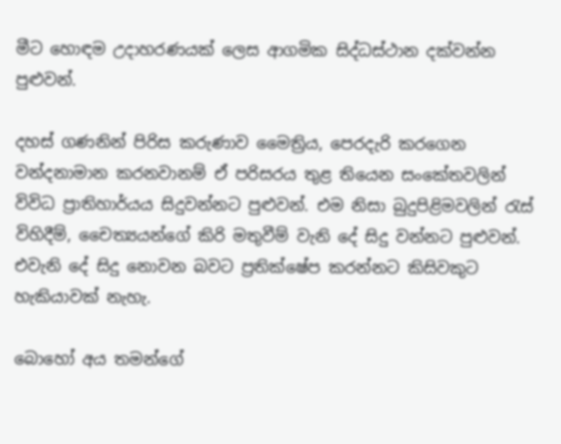මීට හොඳම උදාහරණයක් ලෙස ආගමික සිද්ධස්ථාන දක්වන්න පුළුවන්.

දහස් ගණනින් පිරිස කරුණාව මෛත්‍රිය, පෙරදැරි කරගෙන වන්දනාමාන කරනවානම් ඒ පරිසරය තුළ තියෙන සංකේතවලින් විවිධ ප්‍රාතිහාර්යය සිදුවන්නට පුළුවන්. එම නිසා බුදුපිළිමවලින් රැස් විහිදීම්, චෛත්‍යයන්ගේ කිරි මතුවීම් වැනි දේ සිදු වන්නට පුළුවන්. එවැනි දේ සිදු නොවන බවට ප්‍රතික්ෂේප කරන්නට කිසිවකුට හැකියාවක් නැහැ.

බොහෝ අය තමන්ගේ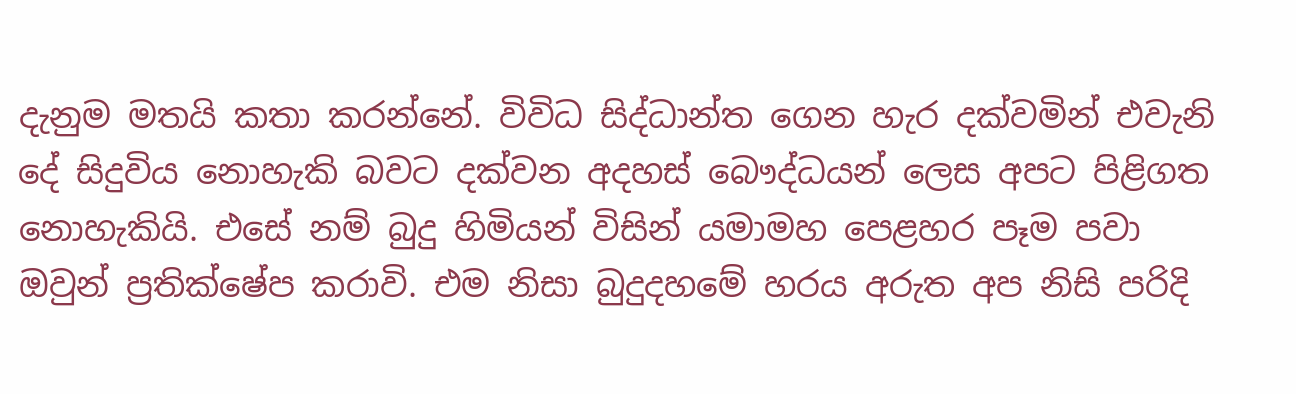දැනුම මතයි කතා කරන්නේ. විවිධ සිද්ධාන්ත ගෙන හැර දක්වමින් එවැනි දේ සිදුවිය නොහැකි බවට දක්වන අදහස් බෞද්ධයන් ලෙස අපට පිළිගත නොහැකියි. එසේ නම් බුදු හිමියන් විසින් යමාමහ පෙළහර පෑම පවා ඔවුන් ප්‍රතික්ෂේප කරාවි. එම නිසා බුදුදහමේ හරය අරුත අප නිසි පරිදි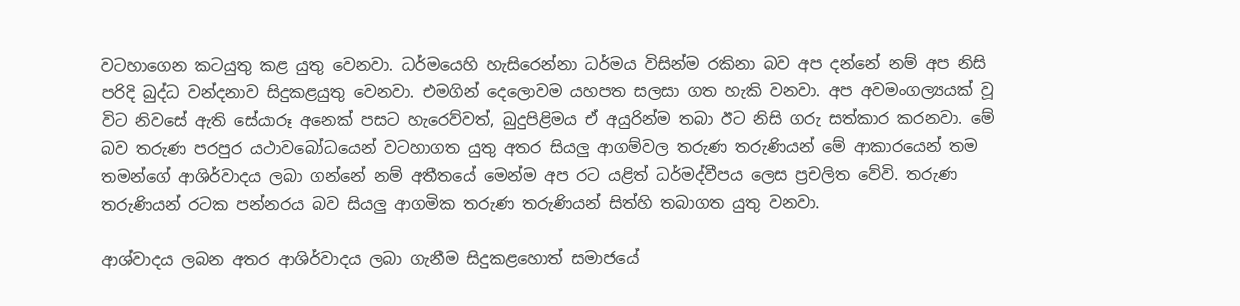වටහාගෙන කටයුතු කළ යුතු වෙනවා. ධර්මයෙහි හැසිරෙන්නා ධර්මය විසින්ම රකිනා බව අප දන්නේ නම් අප නිසි පරිදි බුද්ධ වන්දනාව සිදුකළයුතු වෙනවා. එමගින් දෙලොවම යහපත සලසා ගත හැකි වනවා. අප අවමංගල්‍යයක් වූ විට නිවසේ ඇති සේයාරූ අනෙක් පසට හැරෙව්වත්, බුදුපිළිමය ඒ අයුරින්ම තබා ඊට නිසි ගරු සත්කාර කරනවා. මේ බව තරුණ පරපුර යථාවබෝධයෙන් වටහාගත යුතු අතර සියලු ආගම්වල තරුණ තරුණියන් මේ ආකාරයෙන් තම තමන්ගේ ආශිර්වාදය ලබා ගන්නේ නම් අතීතයේ මෙන්ම අප රට යළිත් ධර්මද්වීපය ලෙස ප්‍රචලිත වේවි. තරුණ තරුණියන් රටක පන්නරය බව සියලු ආගමික තරුණ තරුණියන් සිත්හි තබාගත යුතු වනවා.

ආශ්වාදය ලබන අතර ආශිර්වාදය ලබා ගැනීම සිදුකළහොත් සමාජයේ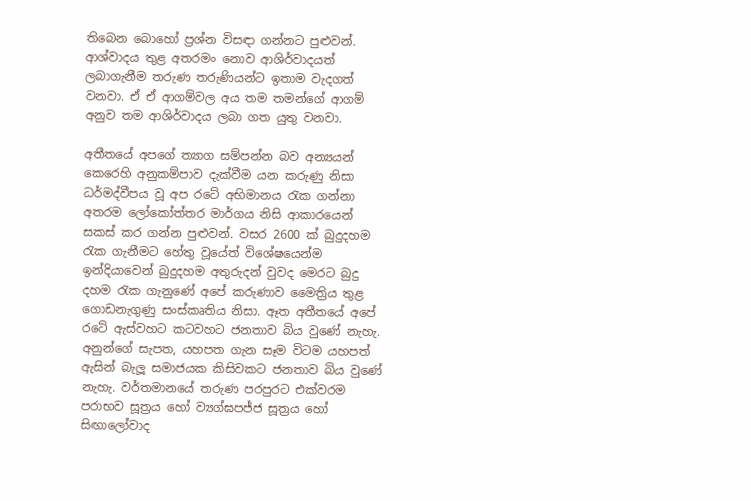තිබෙන බොහෝ ප්‍රශ්න විසඳා ගන්නට පුළුවන්. ආශ්වාදය තුළ අතරමං නොව ආශිර්වාදයත් ලබාගැනීම තරුණ තරුණියන්ට ඉතාම වැදගත් වනවා. ඒ ඒ ආගම්වල අය තම තමන්ගේ ආගම් අනුව තම ආශිර්වාදය ලබා ගත යුතු වනවා.

අතීතයේ අපගේ ත්‍යාග සම්පන්න බව අන්‍යයන් කෙරෙහි අනුකම්පාව දැක්වීම යන කරුණු නිසා ධර්මද්වීපය වූ අප රටේ අභිමානය රැක ගන්නා අතරම ලෝකෝත්තර මාර්ගය නිසි ආකාරයෙන් සකස් කර ගන්න පුළුවන්. වසර 2600 ක් බුදුදහම රැක ගැනීමට හේතු වූයේත් විශේෂයෙන්ම ඉන්දියාවෙන් බුදුදහම අතුරුදන් වුවද මෙරට බුදු දහම රැක ගැනුණේ අපේ කරුණාව මෛත්‍රිය තුළ ගොඩනැගුණු සංස්කෘතිය නිසා. ඈත අතීතයේ අපේ රටේ ඇස්වහට කටවහට ජනතාව බිය වුණේ නැහැ. අනුන්ගේ සැපත, යහපත ගැන සෑම විටම යහපත් ඇසින් බැලූ සමාජයක කිසිවකට ජනතාව බිය වුණේ නැහැ. වර්තමානයේ තරුණ පරපුරට එක්වරම පරාභව සූත්‍රය හෝ ව්‍යග්ඝපජ්ජ සූත්‍රය හෝ සිඟාලෝවාද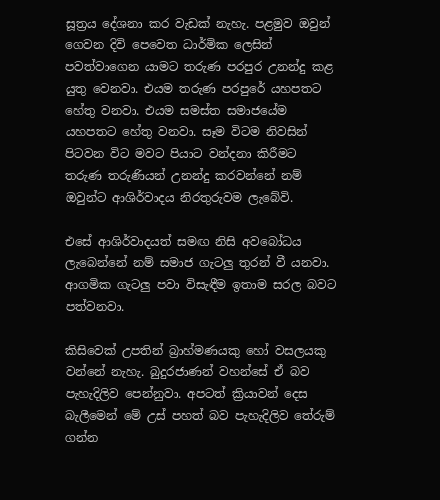සූත්‍රය දේශනා කර වැඩක් නැහැ. පළමුව ඔවුන් ගෙවන දිවි පෙවෙත ධාර්මික ලෙසින් පවත්වාගෙන යාමට තරුණ පරපුර උනන්දු කළ යුතු වෙනවා. එයම තරුණ පරපුරේ යහපතට හේතු වනවා. එයම සමස්ත සමාජයේම යහපතට හේතු වනවා. සෑම විටම නිවසින් පිටවන විට මවට පියාට වන්දනා කිරීමට තරුණ තරුණියන් උනන්දු කරවන්නේ නම් ඔවුන්ට ආශිර්වාදය නිරතුරුවම ලැබේවි.

එසේ ආශිර්වාදයත් සමඟ නිසි අවබෝධය ලැබෙන්නේ නම් සමාජ ගැටලු තුරන් වී යනවා. ආගමික ගැටලු පවා විසැඳීම ඉතාම සරල බවට පත්වනවා.

කිසිවෙක් උපතින් බ්‍රාහ්මණයකු හෝ වසලයකු වන්නේ නැහැ. බුදුරජාණන් වහන්සේ ඒ බව පැහැදිලිව පෙන්නුවා. අපටත් ක්‍රියාවන් දෙස බැලීමෙන් මේ උස් පහත් බව පැහැදිලිව තේරුම් ගන්න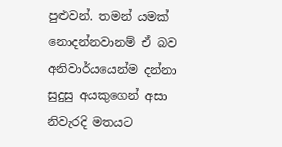පුළුවන්. තමන් යමක් නොදන්නවානම් ඒ බව අනිවාර්යයෙන්ම දන්නා සුදුසු අයකුගෙන් අසා නිවැරදි මතයට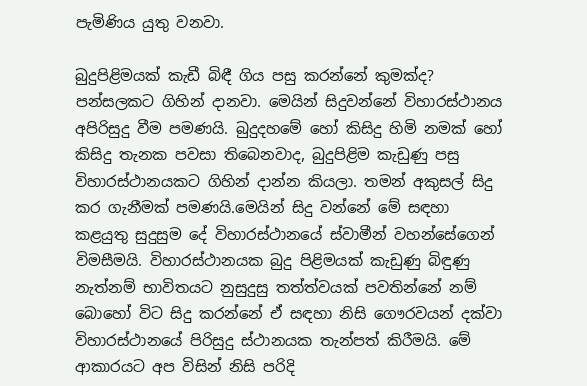පැමිණිය යුතු වනවා.

බුදුපිළිමයක් කැඩී බිඳී ගිය පසු කරන්නේ කුමක්ද? පන්සලකට ගිහින් දානවා. මෙයින් සිදුවන්නේ විහාරස්ථානය අපිරිසුදු වීම පමණයි. බුදුදහමේ හෝ කිසිදු හිමි නමක් හෝ කිසිදු තැනක පවසා තිබෙනවාද, බුදුපිළිම කැඩුණු පසු විහාරස්ථානයකට ගිහින් දාන්න කියලා. තමන් අකුසල් සිදු කර ගැනීමක් පමණයි.මෙයින් සිදු වන්නේ මේ සඳහා කළයුතු සුදුසුම දේ විහාරස්ථානයේ ස්වාමීන් වහන්සේගෙන් විමසීමයි. විහාරස්ථානයක බුදු පිළිමයක් කැඩුණු බිඳුණු නැත්නම් භාවිතයට නුසුදුසු තත්ත්වයක් පවතින්නේ නම් බොහෝ විට සිදු කරන්නේ ඒ සඳහා නිසි ගෞරවයන් දක්වා විහාරස්ථානයේ පිරිසුදු ස්ථානයක තැන්පත් කිරීමයි. මේ ආකාරයට අප විසින් නිසි පරිදි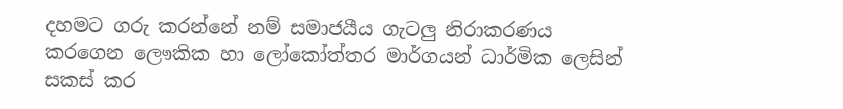දහමට ගරු කරන්නේ නම් සමාජයීය ගැටලු නිරාකරණය කරගෙන ලෞකික හා ලෝකෝත්තර මාර්ගයන් ධාර්මික ලෙසින් සකස් කර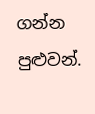ගන්න පුළුවන්.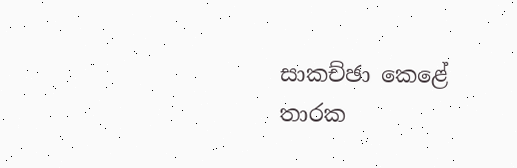සාකච්ඡා කෙළේ
තාරක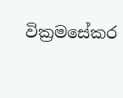වික්‍රමසේකර